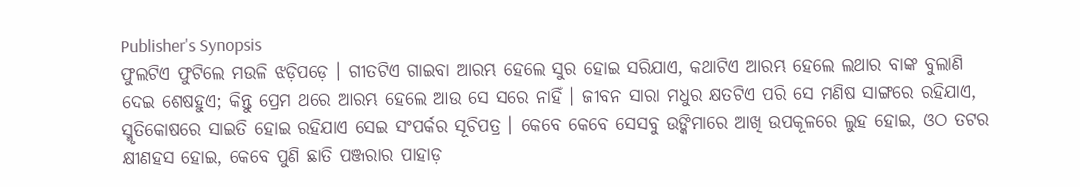Publisher's Synopsis
ଫୁଲଟିଏ ଫୁଟିଲେ ମଉଳି ଝଡ଼ିପଡ଼େ । ଗୀତଟିଏ ଗାଇବା ଆରମ୍ଭ ହେଲେ ସୁର ହୋଇ ସରିଯାଏ, କଥାଟିଏ ଆରମ୍ଭ ହେଲେ ଲଥାର ବାଙ୍କ ବୁଲାଣି ଦେଇ ଶେଷହୁଏ; କିନ୍ତୁ ପ୍ରେମ ଥରେ ଆରମ୍ଭ ହେଲେ ଆଉ ସେ ସରେ ନାହିଁ । ଜୀବନ ସାରା ମଧୁର କ୍ଷତଟିଏ ପରି ସେ ମଣିଷ ସାଙ୍ଗରେ ରହିଯାଏ, ସ୍ମୃତିକୋଷରେ ସାଇତି ହୋଇ ରହିଯାଏ ସେଇ ସଂପର୍କର ସୂଚିପତ୍ର । କେବେ କେବେ ସେସବୁ ଉଙ୍କିମାରେ ଆଖି ଉପକୂଳରେ ଲୁହ ହୋଇ, ଓଠ ତଟର କ୍ଷୀଣହସ ହୋଇ, କେବେ ପୁଣି ଛାତି ପଞ୍ଜରାର ପାହାଡ଼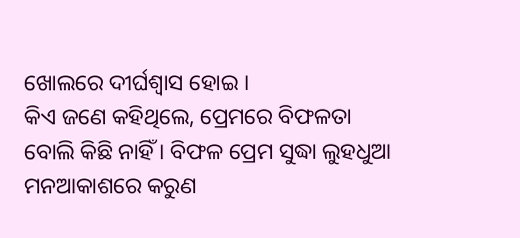ଖୋଲରେ ଦୀର୍ଘଶ୍ୱାସ ହୋଇ ।
କିଏ ଜଣେ କହିଥିଲେ, ପ୍ରେମରେ ବିଫଳତା ବୋଲି କିଛି ନାହିଁ । ବିଫଳ ପ୍ରେମ ସୁଦ୍ଧା ଲୁହଧୁଆ ମନଆକାଶରେ କରୁଣ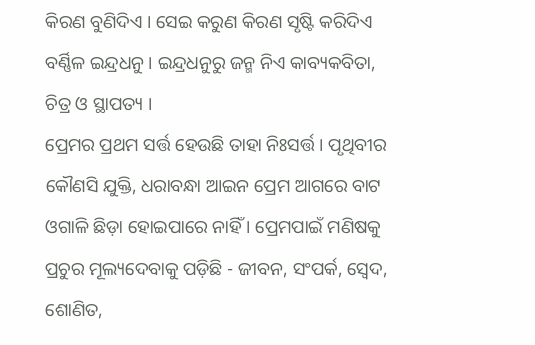କିରଣ ବୁଣିଦିଏ । ସେଇ କରୁଣ କିରଣ ସୃଷ୍ଟି କରିଦିଏ ବର୍ଣ୍ଣିଳ ଇନ୍ଦ୍ରଧନୁ । ଇନ୍ଦ୍ରଧନୁରୁ ଜନ୍ମ ନିଏ କାବ୍ୟକବିତା, ଚିତ୍ର ଓ ସ୍ଥାପତ୍ୟ ।
ପ୍ରେମର ପ୍ରଥମ ସର୍ତ୍ତ ହେଉଛି ତାହା ନିଃସର୍ତ୍ତ । ପୃଥିବୀର କୌଣସି ଯୁକ୍ତି, ଧରାବନ୍ଧା ଆଇନ ପ୍ରେମ ଆଗରେ ବାଟ ଓଗାଳି ଛିଡ଼ା ହୋଇପାରେ ନାହିଁ । ପ୍ରେମପାଇଁ ମଣିଷକୁ ପ୍ରଚୁର ମୂଲ୍ୟଦେବାକୁ ପଡ଼ିଛି - ଜୀବନ, ସଂପର୍କ, ସ୍ୱେଦ, ଶୋଣିତ,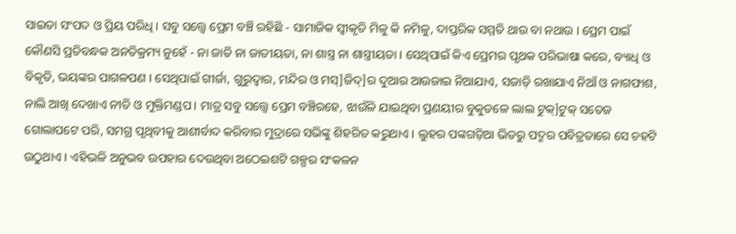ସାଇତା ସଂପଦ ଓ ପ୍ରିୟ ପରିଧି । ସବୁ ସତ୍ତ୍ୱେ ପ୍ରେମ ବଞ୍ଚି ରହିଛି - ସାମାଜିକ ସ୍ୱୀକୃତି ମିଳୁ କି ନମିଳୁ, ଦାପ୍ତରିକ ସମ୍ମତି ଥାଉ ବା ନଥାଉ । ପ୍ରେମ ପାଇଁ କୌଣସି ପ୍ରତିବନ୍ଧକ ଅନତିକ୍ରମ୍ୟ ନୁହେଁ - ନା ଜାତି ନା ଜାତୀୟତା, ନା ଶାସ୍ତ୍ର ନା ଶାସ୍ତ୍ରୀୟତା । ସେଥିପାଇଁ କିଏ ପ୍ରେମର ପୃଥକ ପରିଭାଷା କରେ, ବ୍ୟାଧି ଓ ବିକୃତି, ଭୟଙ୍କର ପାଗଳପଣ । ସେଥିପାଇଁ ଗୀର୍ଜା, ଗୁରୁଦ୍ୱାର, ମନ୍ଦିର ଓ ମସ୍]ଜିଦ୍]ର ଦୁଆର ଆଉଜାଇ ନିଆଯାଏ, ସଜାଡ଼ି ରଖାଯାଏ ନିଆଁ ଓ ନାଗଫାଶ, ନାଲି ଆଖି ଦେଖାଏ ନୀତି ଓ ମୁକ୍ତିମଣ୍ଡପ । ମାତ୍ର ସବୁ ସତ୍ତ୍ୱେ ପ୍ରେମ ବଞ୍ଚିରହେ, ଝାଉଁଳି ଯାଇଥିବା ପ୍ରଣୟୀର ବୁକୁତଳେ ଲାଲ ଟୁକ୍]ଟୁକ୍ ସତେଜ ଗୋଲାପଟେ ପରି, ସମଗ୍ର ପୃଥିବୀକୁ ଆଶୀର୍ବାଦ କରିବାର ମୁଦ୍ରାରେ ସଭିଙ୍କୁ ଶିହରିତ କରୁଥାଏ । ଲୁହର ପଙ୍କଗଡ଼ିଆ ଭିତରୁ ପଦ୍ମର ପବିତ୍ରତାରେ ସେ ଚହଟି ଉଠୁଥାଏ । ଏହିଭଳି ଅନୁଭବ ଉପହାର ଦେଉଥିବା ଅଠେଇଶଟି ଗଳ୍ପର ସଂକଳନ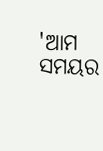'ଆମ ସମୟର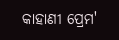କାହାଣୀ ପ୍ରେମ'